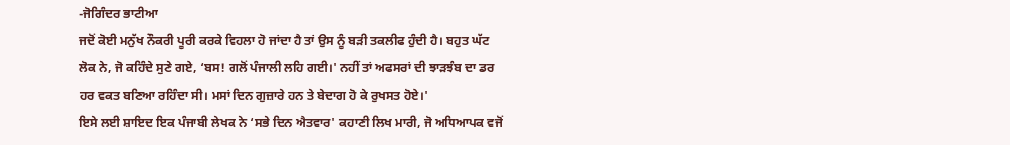-ਜੋਗਿੰਦਰ ਭਾਟੀਆ
ਜਦੋਂ ਕੋਈ ਮਨੁੱਖ ਨੌਕਰੀ ਪੂਰੀ ਕਰਕੇ ਵਿਹਲਾ ਹੋ ਜਾਂਦਾ ਹੈ ਤਾਂ ਉਸ ਨੂੰ ਬੜੀ ਤਕਲੀਫ ਹੁੰਦੀ ਹੈ। ਬਹੁਤ ਘੱਟ ਲੋਕ ਨੇ, ਜੋ ਕਹਿੰਦੇ ਸੁਣੇ ਗਏ, ‘ਬਸ! ਗਲੋਂ ਪੰਜਾਲੀ ਲਹਿ ਗਈ।' ਨਹੀਂ ਤਾਂ ਅਫਸਰਾਂ ਦੀ ਝਾੜਝੰਬ ਦਾ ਡਰ ਹਰ ਵਕਤ ਬਣਿਆ ਰਹਿੰਦਾ ਸੀ। ਮਸਾਂ ਦਿਨ ਗੁਜ਼ਾਰੇ ਹਨ ਤੇ ਬੇਦਾਗ ਹੋ ਕੇ ਰੁਖਸਤ ਹੋਏ।'
ਇਸੇ ਲਈ ਸ਼ਾਇਦ ਇਕ ਪੰਜਾਬੀ ਲੇਖਕ ਨੇ ‘ਸਭੇ ਦਿਨ ਐਤਵਾਰ' ਕਹਾਣੀ ਲਿਖ ਮਾਰੀ, ਜੋ ਅਧਿਆਪਕ ਵਜੋਂ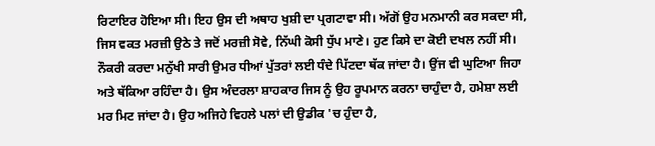ਰਿਟਾਇਰ ਹੋਇਆ ਸੀ। ਇਹ ਉਸ ਦੀ ਅਥਾਹ ਖੁਸ਼ੀ ਦਾ ਪ੍ਰਗਟਾਵਾ ਸੀ। ਅੱਗੋਂ ਉਹ ਮਨਮਾਨੀ ਕਰ ਸਕਦਾ ਸੀ, ਜਿਸ ਵਕਤ ਮਰਜ਼ੀ ਉਠੇ ਤੇ ਜਦੋਂ ਮਰਜ਼ੀ ਸੋਵੇ, ਨਿੱਘੀ ਕੋਸੀ ਧੁੱਪ ਮਾਣੇ। ਹੁਣ ਕਿਸੇ ਦਾ ਕੋਈ ਦਖਲ ਨਹੀਂ ਸੀ।
ਨੌਕਰੀ ਕਰਦਾ ਮਨੁੱਖੀ ਸਾਰੀ ਉਮਰ ਧੀਆਂ ਪੁੱਤਰਾਂ ਲਈ ਧੰਦੇ ਪਿੱਟਦਾ ਥੱਕ ਜਾਂਦਾ ਹੈ। ਉਂਜ ਵੀ ਘੁਟਿਆ ਜਿਹਾ ਅਤੇ ਥੱਕਿਆ ਰਹਿੰਦਾ ਹੈ। ਉਸ ਅੰਦਰਲਾ ਸ਼ਾਹਕਾਰ ਜਿਸ ਨੂੰ ਉਹ ਰੂਪਮਾਨ ਕਰਨਾ ਚਾਹੁੰਦਾ ਹੈ, ਹਮੇਸ਼ਾ ਲਈ ਮਰ ਮਿਟ ਜਾਂਦਾ ਹੈ। ਉਹ ਅਜਿਹੇ ਵਿਹਲੇ ਪਲਾਂ ਦੀ ਉਡੀਕ 'ਚ ਹੁੰਦਾ ਹੈ,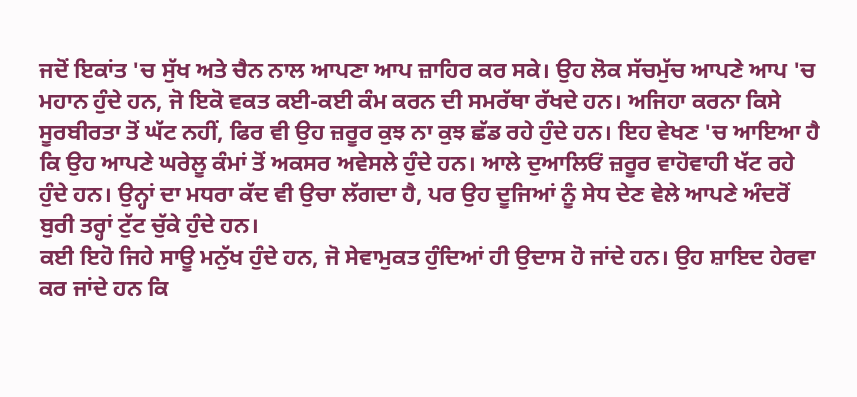ਜਦੋਂ ਇਕਾਂਤ 'ਚ ਸੁੱਖ ਅਤੇ ਚੈਨ ਨਾਲ ਆਪਣਾ ਆਪ ਜ਼ਾਹਿਰ ਕਰ ਸਕੇ। ਉਹ ਲੋਕ ਸੱਚਮੁੱਚ ਆਪਣੇ ਆਪ 'ਚ ਮਹਾਨ ਹੁੰਦੇ ਹਨ, ਜੋ ਇਕੋ ਵਕਤ ਕਈ-ਕਈ ਕੰਮ ਕਰਨ ਦੀ ਸਮਰੱਥਾ ਰੱਖਦੇ ਹਨ। ਅਜਿਹਾ ਕਰਨਾ ਕਿਸੇ ਸੂਰਬੀਰਤਾ ਤੋਂ ਘੱਟ ਨਹੀਂ, ਫਿਰ ਵੀ ਉਹ ਜ਼ਰੂਰ ਕੁਝ ਨਾ ਕੁਝ ਛੱਡ ਰਹੇ ਹੁੰਦੇ ਹਨ। ਇਹ ਵੇਖਣ 'ਚ ਆਇਆ ਹੈ ਕਿ ਉਹ ਆਪਣੇ ਘਰੇਲੂ ਕੰਮਾਂ ਤੋਂ ਅਕਸਰ ਅਵੇਸਲੇ ਹੁੰਦੇ ਹਨ। ਆਲੇ ਦੁਆਲਿਓਂ ਜ਼ਰੂਰ ਵਾਹੋਵਾਹੀ ਖੱਟ ਰਹੇ ਹੁੰਦੇ ਹਨ। ਉਨ੍ਹਾਂ ਦਾ ਮਧਰਾ ਕੱਦ ਵੀ ਉਚਾ ਲੱਗਦਾ ਹੈ, ਪਰ ਉਹ ਦੂਜਿਆਂ ਨੂੰ ਸੇਧ ਦੇਣ ਵੇਲੇ ਆਪਣੇ ਅੰਦਰੋਂ ਬੁਰੀ ਤਰ੍ਹਾਂ ਟੁੱਟ ਚੁੱਕੇ ਹੁੰਦੇ ਹਨ।
ਕਈ ਇਹੋ ਜਿਹੇ ਸਾਊ ਮਨੁੱਖ ਹੁੰਦੇ ਹਨ, ਜੋ ਸੇਵਾਮੁਕਤ ਹੁੰਦਿਆਂ ਹੀ ਉਦਾਸ ਹੋ ਜਾਂਦੇ ਹਨ। ਉਹ ਸ਼ਾਇਦ ਹੇਰਵਾ ਕਰ ਜਾਂਦੇ ਹਨ ਕਿ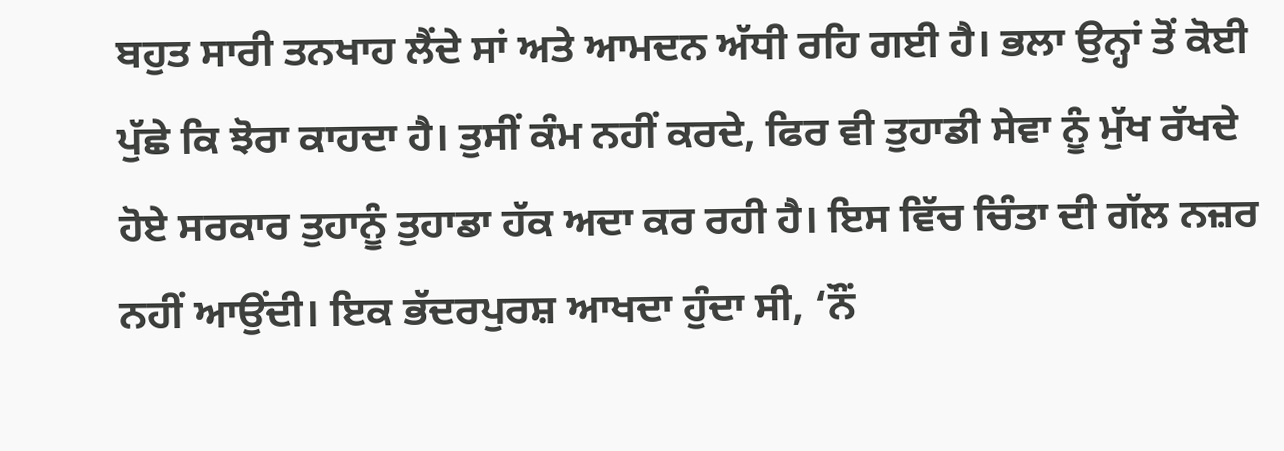ਬਹੁਤ ਸਾਰੀ ਤਨਖਾਹ ਲੈਂਦੇ ਸਾਂ ਅਤੇ ਆਮਦਨ ਅੱਧੀ ਰਹਿ ਗਈ ਹੈ। ਭਲਾ ਉਨ੍ਹਾਂ ਤੋਂ ਕੋਈ ਪੁੱਛੇ ਕਿ ਝੋਰਾ ਕਾਹਦਾ ਹੈ। ਤੁਸੀਂ ਕੰਮ ਨਹੀਂ ਕਰਦੇ, ਫਿਰ ਵੀ ਤੁਹਾਡੀ ਸੇਵਾ ਨੂੰ ਮੁੱਖ ਰੱਖਦੇ ਹੋਏ ਸਰਕਾਰ ਤੁਹਾਨੂੰ ਤੁਹਾਡਾ ਹੱਕ ਅਦਾ ਕਰ ਰਹੀ ਹੈ। ਇਸ ਵਿੱਚ ਚਿੰਤਾ ਦੀ ਗੱਲ ਨਜ਼ਰ ਨਹੀਂ ਆਉਂਦੀ। ਇਕ ਭੱਦਰਪੁਰਸ਼ ਆਖਦਾ ਹੁੰਦਾ ਸੀ, ‘ਨੌਂ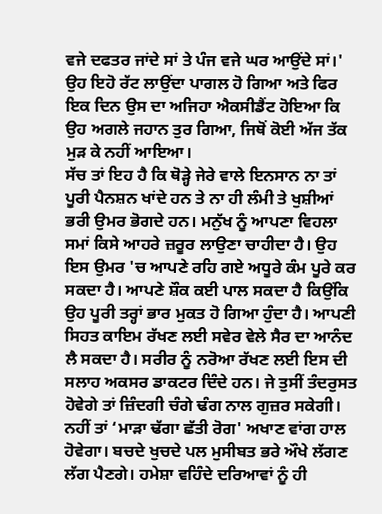ਵਜੇ ਦਫਤਰ ਜਾਂਦੇ ਸਾਂ ਤੇ ਪੰਜ ਵਜੇ ਘਰ ਆਉਂਦੇ ਸਾਂ।' ਉਹ ਇਹੋ ਰੱਟ ਲਾਉਂਦਾ ਪਾਗਲ ਹੋ ਗਿਆ ਅਤੇ ਫਿਰ ਇਕ ਦਿਨ ਉਸ ਦਾ ਅਜਿਹਾ ਐਕਸੀਡੈਂਟ ਹੋਇਆ ਕਿ ਉਹ ਅਗਲੇ ਜਹਾਨ ਤੁਰ ਗਿਆ, ਜਿਥੋਂ ਕੋਈ ਅੱਜ ਤੱਕ ਮੁੜ ਕੇ ਨਹੀਂ ਆਇਆ।
ਸੱਚ ਤਾਂ ਇਹ ਹੈ ਕਿ ਥੋੜ੍ਹੇ ਜੇਰੇ ਵਾਲੇ ਇਨਸਾਨ ਨਾ ਤਾਂ ਪੂਰੀ ਪੈਨਸ਼ਨ ਖਾਂਦੇ ਹਨ ਤੇ ਨਾ ਹੀ ਲੰਮੀ ਤੇ ਖੁਸ਼ੀਆਂ ਭਰੀ ਉਮਰ ਭੋਗਦੇ ਹਨ। ਮਨੁੱਖ ਨੂੰ ਆਪਣਾ ਵਿਹਲਾ ਸਮਾਂ ਕਿਸੇ ਆਹਰੇ ਜ਼ਰੂਰ ਲਾਉਣਾ ਚਾਹੀਦਾ ਹੈ। ਉਹ ਇਸ ਉਮਰ 'ਚ ਆਪਣੇ ਰਹਿ ਗਏ ਅਧੂਰੇ ਕੰਮ ਪੂਰੇ ਕਰ ਸਕਦਾ ਹੈ। ਆਪਣੇ ਸ਼ੌਕ ਕਈ ਪਾਲ ਸਕਦਾ ਹੈ ਕਿਉਂਕਿ ਉਹ ਪੂਰੀ ਤਰ੍ਹਾਂ ਭਾਰ ਮੁਕਤ ਹੋ ਗਿਆ ਹੁੰਦਾ ਹੈ। ਆਪਣੀ ਸਿਹਤ ਕਾਇਮ ਰੱਖਣ ਲਈ ਸਵੇਰ ਵੇਲੇ ਸੈਰ ਦਾ ਆਨੰਦ ਲੈ ਸਕਦਾ ਹੈ। ਸਰੀਰ ਨੂੰ ਨਰੋਆ ਰੱਖਣ ਲਈ ਇਸ ਦੀ ਸਲਾਹ ਅਕਸਰ ਡਾਕਟਰ ਦਿੰਦੇ ਹਨ। ਜੇ ਤੁਸੀਂ ਤੰਦਰੁਸਤ ਹੋਵੇਗੇ ਤਾਂ ਜ਼ਿੰਦਗੀ ਚੰਗੇ ਢੰਗ ਨਾਲ ਗੁਜ਼ਰ ਸਕੇਗੀ। ਨਹੀਂ ਤਾਂ ‘ਮਾੜਾ ਢੱਗਾ ਛੱਤੀ ਰੋਗ' ਅਖਾਣ ਵਾਂਗ ਹਾਲ ਹੋਵੇਗਾ। ਬਚਦੇ ਖੁਚਦੇ ਪਲ ਮੁਸੀਬਤ ਭਰੇ ਔਖੇ ਲੱਗਣ ਲੱਗ ਪੈਣਗੇ। ਹਮੇਸ਼ਾ ਵਹਿੰਦੇ ਦਰਿਆਵਾਂ ਨੂੰ ਹੀ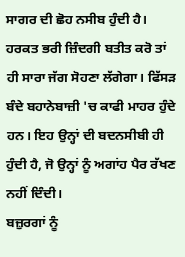ਸਾਗਰ ਦੀ ਛੋਹ ਨਸੀਬ ਹੁੰਦੀ ਹੈ। ਹਰਕਤ ਭਰੀ ਜ਼ਿੰਦਗੀ ਬਤੀਤ ਕਰੋ ਤਾਂ ਹੀ ਸਾਰਾ ਜੱਗ ਸੋਹਣਾ ਲੱਗੇਗਾ। ਫਿੱਸੜ ਬੰਦੇ ਬਹਾਨੇਬਾਜ਼ੀ 'ਚ ਕਾਫੀ ਮਾਹਰ ਹੁੰਦੇ ਹਨ। ਇਹ ਉਨ੍ਹਾਂ ਦੀ ਬਦਨਸੀਬੀ ਹੀ ਹੁੰਦੀ ਹੈ, ਜੋ ਉਨ੍ਹਾਂ ਨੂੰ ਅਗਾਂਹ ਪੈਰ ਰੱਖਣ ਨਹੀਂ ਦਿੰਦੀ।
ਬਜ਼ੁਰਗਾਂ ਨੂੰ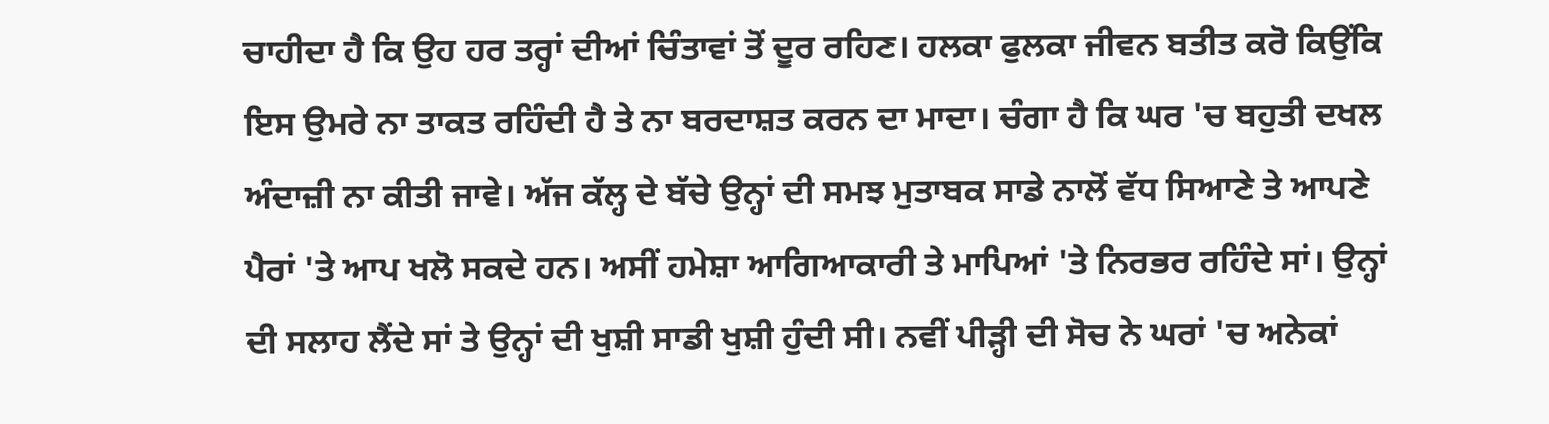ਚਾਹੀਦਾ ਹੈ ਕਿ ਉਹ ਹਰ ਤਰ੍ਹਾਂ ਦੀਆਂ ਚਿੰਤਾਵਾਂ ਤੋਂ ਦੂਰ ਰਹਿਣ। ਹਲਕਾ ਫੁਲਕਾ ਜੀਵਨ ਬਤੀਤ ਕਰੋ ਕਿਉਂਕਿ ਇਸ ਉਮਰੇ ਨਾ ਤਾਕਤ ਰਹਿੰਦੀ ਹੈ ਤੇ ਨਾ ਬਰਦਾਸ਼ਤ ਕਰਨ ਦਾ ਮਾਦਾ। ਚੰਗਾ ਹੈ ਕਿ ਘਰ 'ਚ ਬਹੁਤੀ ਦਖਲ ਅੰਦਾਜ਼ੀ ਨਾ ਕੀਤੀ ਜਾਵੇ। ਅੱਜ ਕੱਲ੍ਹ ਦੇ ਬੱਚੇ ਉਨ੍ਹਾਂ ਦੀ ਸਮਝ ਮੁਤਾਬਕ ਸਾਡੇ ਨਾਲੋਂ ਵੱਧ ਸਿਆਣੇ ਤੇ ਆਪਣੇ ਪੈਰਾਂ 'ਤੇ ਆਪ ਖਲੋ ਸਕਦੇ ਹਨ। ਅਸੀਂ ਹਮੇਸ਼ਾ ਆਗਿਆਕਾਰੀ ਤੇ ਮਾਪਿਆਂ 'ਤੇ ਨਿਰਭਰ ਰਹਿੰਦੇ ਸਾਂ। ਉਨ੍ਹਾਂ ਦੀ ਸਲਾਹ ਲੈਂਦੇ ਸਾਂ ਤੇ ਉਨ੍ਹਾਂ ਦੀ ਖੁਸ਼ੀ ਸਾਡੀ ਖੁਸ਼ੀ ਹੁੰਦੀ ਸੀ। ਨਵੀਂ ਪੀੜ੍ਹੀ ਦੀ ਸੋਚ ਨੇ ਘਰਾਂ 'ਚ ਅਨੇਕਾਂ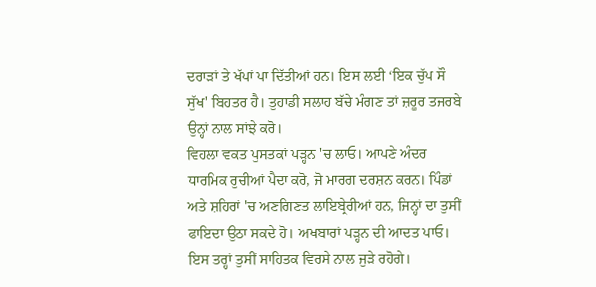ਦਰਾੜਾਂ ਤੇ ਖੱਪਾਂ ਪਾ ਦਿੱਤੀਆਂ ਹਨ। ਇਸ ਲਈ ‘ਇਕ ਚੁੱਪ ਸੌ ਸੁੱਖ' ਬਿਹਤਰ ਹੈ। ਤੁਹਾਡੀ ਸਲਾਹ ਬੱਚੇ ਮੰਗਣ ਤਾਂ ਜ਼ਰੂਰ ਤਜਰਬੇ ਉਨ੍ਹਾਂ ਨਾਲ ਸਾਂਝੇ ਕਰੋ।
ਵਿਹਲਾ ਵਕਤ ਪੁਸਤਕਾਂ ਪੜ੍ਹਨ 'ਚ ਲਾਓ। ਆਪਣੇ ਅੰਦਰ ਧਾਰਮਿਕ ਰੁਚੀਆਂ ਪੈਦਾ ਕਰੋ, ਜੋ ਮਾਰਗ ਦਰਸ਼ਨ ਕਰਨ। ਪਿੰਡਾਂ ਅਤੇ ਸ਼ਹਿਰਾਂ 'ਚ ਅਣਗਿਣਤ ਲਾਇਬ੍ਰੇਰੀਆਂ ਹਨ, ਜਿਨ੍ਹਾਂ ਦਾ ਤੁਸੀਂ ਫਾਇਦਾ ਉਠਾ ਸਕਦੇ ਹੋ। ਅਖਬਾਰਾਂ ਪੜ੍ਹਨ ਦੀ ਆਦਤ ਪਾਓ। ਇਸ ਤਰ੍ਹਾਂ ਤੁਸੀਂ ਸਾਹਿਤਕ ਵਿਰਸੇ ਨਾਲ ਜੁੜੇ ਰਹੋਗੇ।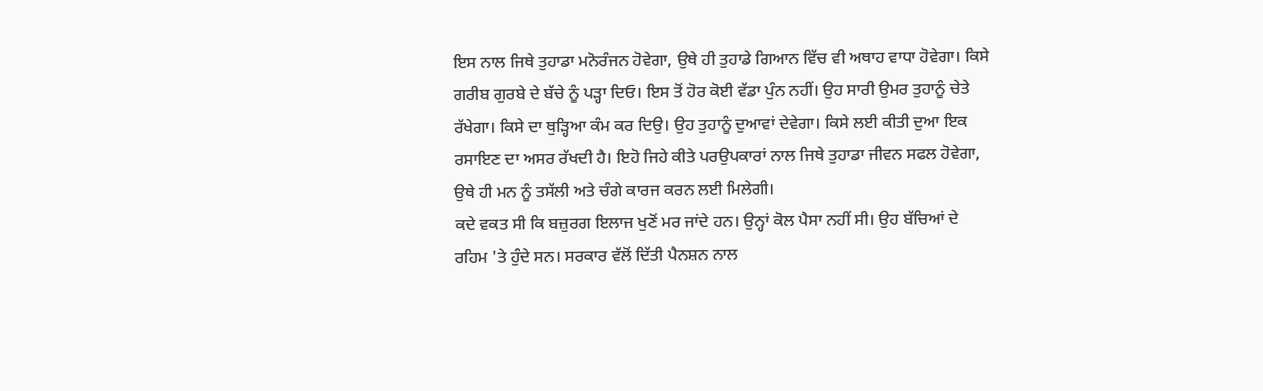ਇਸ ਨਾਲ ਜਿਥੇ ਤੁਹਾਡਾ ਮਨੋਰੰਜਨ ਹੋਵੇਗਾ, ਉਥੇ ਹੀ ਤੁਹਾਡੇ ਗਿਆਨ ਵਿੱਚ ਵੀ ਅਥਾਹ ਵਾਧਾ ਹੋਵੇਗਾ। ਕਿਸੇ ਗਰੀਬ ਗੁਰਬੇ ਦੇ ਬੱਚੇ ਨੂੰ ਪੜ੍ਹਾ ਦਿਓ। ਇਸ ਤੋਂ ਹੋਰ ਕੋਈ ਵੱਡਾ ਪੁੰਨ ਨਹੀਂ। ਉਹ ਸਾਰੀ ਉਮਰ ਤੁਹਾਨੂੰ ਚੇਤੇ ਰੱਖੇਗਾ। ਕਿਸੇ ਦਾ ਥੁੜ੍ਹਿਆ ਕੰਮ ਕਰ ਦਿਉ। ਉਹ ਤੁਹਾਨੂੰ ਦੁਆਵਾਂ ਦੇਵੇਗਾ। ਕਿਸੇ ਲਈ ਕੀਤੀ ਦੁਆ ਇਕ ਰਸਾਇਣ ਦਾ ਅਸਰ ਰੱਖਦੀ ਹੈ। ਇਹੋ ਜਿਹੇ ਕੀਤੇ ਪਰਉਪਕਾਰਾਂ ਨਾਲ ਜਿਥੇ ਤੁਹਾਡਾ ਜੀਵਨ ਸਫਲ ਹੋਵੇਗਾ, ਉਥੇ ਹੀ ਮਨ ਨੂੰ ਤਸੱਲੀ ਅਤੇ ਚੰਗੇ ਕਾਰਜ ਕਰਨ ਲਈ ਮਿਲੇਗੀ।
ਕਦੇ ਵਕਤ ਸੀ ਕਿ ਬਜ਼ੁਰਗ ਇਲਾਜ ਖੁਣੋਂ ਮਰ ਜਾਂਦੇ ਹਨ। ਉਨ੍ਹਾਂ ਕੋਲ ਪੈਸਾ ਨਹੀਂ ਸੀ। ਉਹ ਬੱਚਿਆਂ ਦੇ ਰਹਿਮ 'ਤੇ ਹੁੰਦੇ ਸਨ। ਸਰਕਾਰ ਵੱਲੋਂ ਦਿੱਤੀ ਪੈਨਸ਼ਨ ਨਾਲ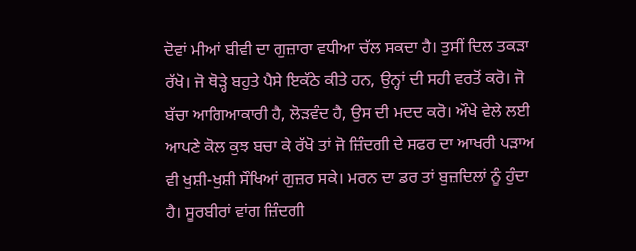ਦੋਵਾਂ ਮੀਆਂ ਬੀਵੀ ਦਾ ਗੁਜ਼ਾਰਾ ਵਧੀਆ ਚੱਲ ਸਕਦਾ ਹੈ। ਤੁਸੀਂ ਦਿਲ ਤਕੜਾ ਰੱਖੋ। ਜੋ ਥੋੜ੍ਹੇ ਬਹੁਤੇ ਪੈਸੇ ਇਕੱਠੇ ਕੀਤੇ ਹਨ, ਉਨ੍ਹਾਂ ਦੀ ਸਹੀ ਵਰਤੋਂ ਕਰੋ। ਜੋ ਬੱਚਾ ਆਗਿਆਕਾਰੀ ਹੈ, ਲੋੜਵੰਦ ਹੈ, ਉਸ ਦੀ ਮਦਦ ਕਰੋ। ਔਖੇ ਵੇਲੇ ਲਈ ਆਪਣੇ ਕੋਲ ਕੁਝ ਬਚਾ ਕੇ ਰੱਖੋ ਤਾਂ ਜੋ ਜ਼ਿੰਦਗੀ ਦੇ ਸਫਰ ਦਾ ਆਖਰੀ ਪੜਾਅ ਵੀ ਖੁਸ਼ੀ-ਖੁਸ਼ੀ ਸੌਖਿਆਂ ਗੁਜ਼ਰ ਸਕੇ। ਮਰਨ ਦਾ ਡਰ ਤਾਂ ਬੁਜ਼ਦਿਲਾਂ ਨੂੰ ਹੁੰਦਾ ਹੈ। ਸੂਰਬੀਰਾਂ ਵਾਂਗ ਜ਼ਿੰਦਗੀ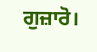ਗੁਜ਼ਾਰੋ।